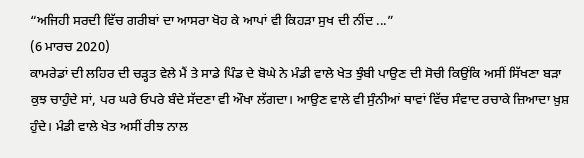“ਅਜਿਹੀ ਸਰਦੀ ਵਿੱਚ ਗਰੀਬਾਂ ਦਾ ਆਸਰਾ ਖੋਹ ਕੇ ਆਪਾਂ ਵੀ ਕਿਹੜਾ ਸੁਖ ਦੀ ਨੀਂਦ ...”
(6 ਮਾਰਚ 2020)
ਕਾਮਰੇਡਾਂ ਦੀ ਲਹਿਰ ਦੀ ਚੜ੍ਹਤ ਵੇਲੇ ਮੈਂ ਤੇ ਸਾਡੇ ਪਿੰਡ ਦੇ ਬੋਘੇ ਨੇ ਮੰਡੀ ਵਾਲੇ ਖੇਤ ਝੁੰਬੀ ਪਾਉਣ ਦੀ ਸੋਚੀ ਕਿਉਂਕਿ ਅਸੀਂ ਸਿੱਖਣਾ ਬੜਾ ਕੁਝ ਚਾਹੁੰਦੇ ਸਾਂ, ਪਰ ਘਰੇ ਓਪਰੇ ਬੰਦੇ ਸੱਦਣਾ ਵੀ ਔਖਾ ਲੱਗਦਾ। ਆਉਣ ਵਾਲੇ ਵੀ ਸੁੰਨੀਆਂ ਥਾਵਾਂ ਵਿੱਚ ਸੰਵਾਦ ਰਚਾਕੇ ਜ਼ਿਆਦਾ ਖ਼ੁਸ਼ ਹੁੰਦੇ। ਮੰਡੀ ਵਾਲੇ ਖੇਤ ਅਸੀਂ ਰੀਝ ਨਾਲ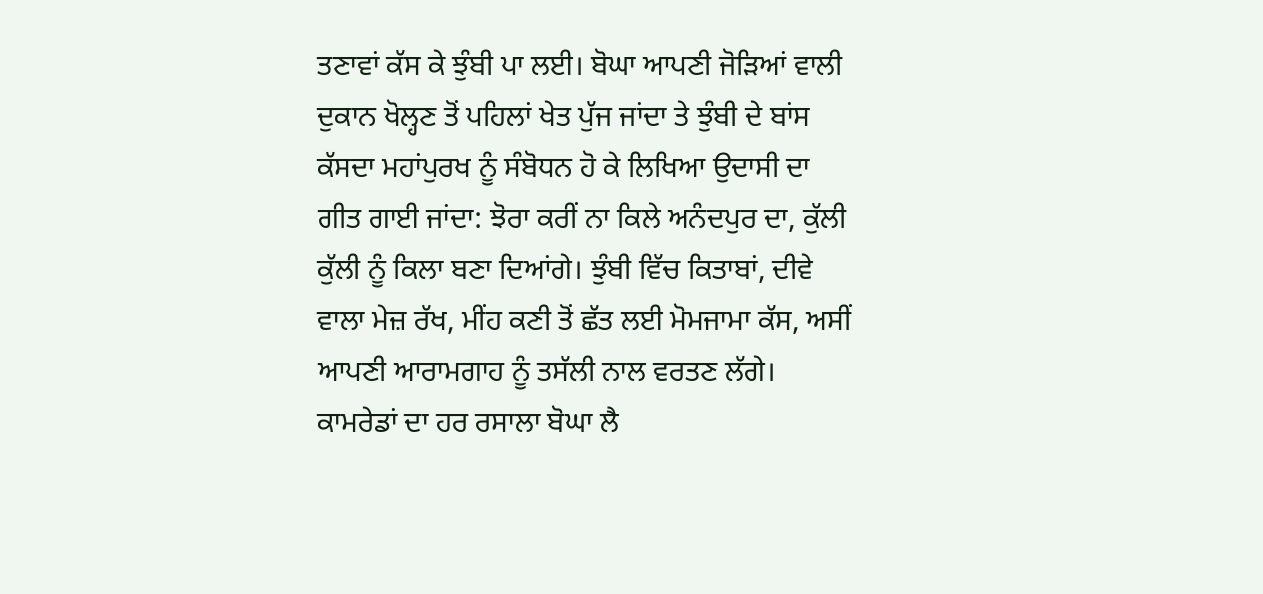ਤਣਾਵਾਂ ਕੱਸ ਕੇ ਝੁੰਬੀ ਪਾ ਲਈ। ਬੋਘਾ ਆਪਣੀ ਜੋੜਿਆਂ ਵਾਲੀ ਦੁਕਾਨ ਖੋਲ੍ਹਣ ਤੋਂ ਪਹਿਲਾਂ ਖੇਤ ਪੁੱਜ ਜਾਂਦਾ ਤੇ ਝੁੰਬੀ ਦੇ ਬਾਂਸ ਕੱਸਦਾ ਮਹਾਂਪੁਰਖ ਨੂੰ ਸੰਬੋਧਨ ਹੋ ਕੇ ਲਿਖਿਆ ਉਦਾਸੀ ਦਾ ਗੀਤ ਗਾਈ ਜਾਂਦਾ: ਝੋਰਾ ਕਰੀਂ ਨਾ ਕਿਲੇ ਅਨੰਦਪੁਰ ਦਾ, ਕੁੱਲੀ ਕੁੱਲੀ ਨੂੰ ਕਿਲਾ ਬਣਾ ਦਿਆਂਗੇ। ਝੁੰਬੀ ਵਿੱਚ ਕਿਤਾਬਾਂ, ਦੀਵੇ ਵਾਲਾ ਮੇਜ਼ ਰੱਖ, ਮੀਂਹ ਕਣੀ ਤੋਂ ਛੱਤ ਲਈ ਮੋਮਜਾਮਾ ਕੱਸ, ਅਸੀਂ ਆਪਣੀ ਆਰਾਮਗਾਹ ਨੂੰ ਤਸੱਲੀ ਨਾਲ ਵਰਤਣ ਲੱਗੇ।
ਕਾਮਰੇਡਾਂ ਦਾ ਹਰ ਰਸਾਲਾ ਬੋਘਾ ਲੈ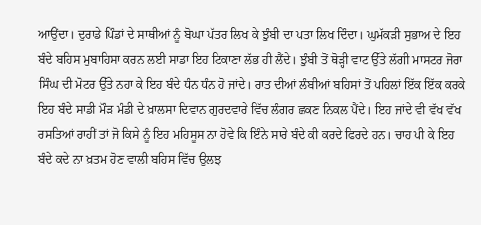ਆਉਂਦਾ। ਦੁਰਾਡੇ ਪਿੰਡਾਂ ਦੇ ਸਾਥੀਆਂ ਨੂੰ ਬੋਘਾ ਪੱਤਰ ਲਿਖ ਕੇ ਝੁੰਬੀ ਦਾ ਪਤਾ ਲਿਖ ਦਿੰਦਾ। ਘੁਮੱਕੜੀ ਸੁਭਾਅ ਦੇ ਇਹ ਬੰਦੇ ਬਹਿਸ ਮੁਬਾਹਿਸਾ ਕਰਨ ਲਈ ਸਾਡਾ ਇਹ ਟਿਕਾਣਾ ਲੱਭ ਹੀ ਲੈਂਦੇ। ਝੁੰਬੀ ਤੋਂ ਥੋੜ੍ਹੀ ਵਾਟ ਉੱਤੇ ਲੱਗੀ ਮਾਸਟਰ ਜੋਰਾ ਸਿੰਘ ਦੀ ਮੋਟਰ ਉੱਤੇ ਨਹਾ ਕੇ ਇਹ ਬੰਦੇ ਧੰਨ ਧੰਨ ਹੋ ਜਾਂਦੇ। ਰਾਤ ਦੀਆਂ ਲੰਬੀਆਂ ਬਹਿਸਾਂ ਤੋਂ ਪਹਿਲਾਂ ਇੱਕ ਇੱਕ ਕਰਕੇ ਇਹ ਬੰਦੇ ਸਾਡੀ ਮੌੜ ਮੰਡੀ ਦੇ ਖ਼ਾਲਸਾ ਦਿਵਾਨ ਗੁਰਦਵਾਰੇ ਵਿੱਚ ਲੰਗਰ ਛਕਣ ਨਿਕਲ ਪੈਂਦੇ। ਇਹ ਜਾਂਦੇ ਵੀ ਵੱਖ ਵੱਖ ਰਸਤਿਆਂ ਰਾਹੀਂ ਤਾਂ ਜੋ ਕਿਸੇ ਨੂੰ ਇਹ ਮਹਿਸੂਸ ਨਾ ਹੋਵੇ ਕਿ ਇੰਨੇ ਸਾਰੇ ਬੰਦੇ ਕੀ ਕਰਦੇ ਫਿਰਦੇ ਹਨ। ਚਾਹ ਪੀ ਕੇ ਇਹ ਬੰਦੇ ਕਦੇ ਨਾ ਖ਼ਤਮ ਹੋਣ ਵਾਲੀ ਬਹਿਸ ਵਿੱਚ ਉਲਝ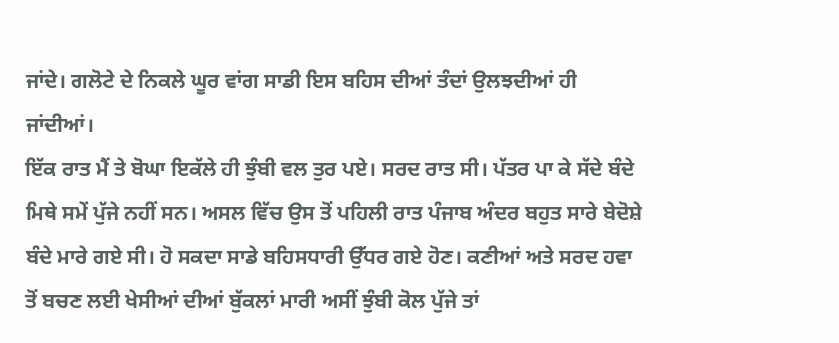ਜਾਂਦੇ। ਗਲੋਟੇ ਦੇ ਨਿਕਲੇ ਘੂਰ ਵਾਂਗ ਸਾਡੀ ਇਸ ਬਹਿਸ ਦੀਆਂ ਤੰਦਾਂ ਉਲਝਦੀਆਂ ਹੀ ਜਾਂਦੀਆਂ।
ਇੱਕ ਰਾਤ ਮੈਂ ਤੇ ਬੋਘਾ ਇਕੱਲੇ ਹੀ ਝੁੰਬੀ ਵਲ ਤੁਰ ਪਏ। ਸਰਦ ਰਾਤ ਸੀ। ਪੱਤਰ ਪਾ ਕੇ ਸੱਦੇ ਬੰਦੇ ਮਿਥੇ ਸਮੇਂ ਪੁੱਜੇ ਨਹੀਂ ਸਨ। ਅਸਲ ਵਿੱਚ ਉਸ ਤੋਂ ਪਹਿਲੀ ਰਾਤ ਪੰਜਾਬ ਅੰਦਰ ਬਹੁਤ ਸਾਰੇ ਬੇਦੋਸ਼ੇ ਬੰਦੇ ਮਾਰੇ ਗਏ ਸੀ। ਹੋ ਸਕਦਾ ਸਾਡੇ ਬਹਿਸਧਾਰੀ ਉੱਧਰ ਗਏ ਹੋਣ। ਕਣੀਆਂ ਅਤੇ ਸਰਦ ਹਵਾ ਤੋਂ ਬਚਣ ਲਈ ਖੇਸੀਆਂ ਦੀਆਂ ਬੁੱਕਲਾਂ ਮਾਰੀ ਅਸੀਂ ਝੁੰਬੀ ਕੋਲ ਪੁੱਜੇ ਤਾਂ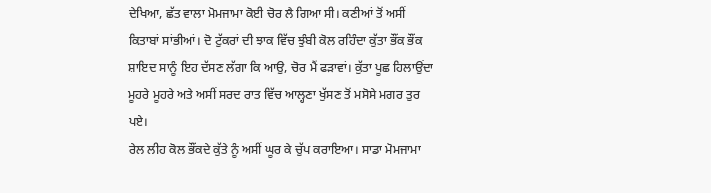ਦੇਖਿਆ, ਛੱਤ ਵਾਲਾ ਮੋਮਜਾਮਾ ਕੋਈ ਚੋਰ ਲੈ ਗਿਆ ਸੀ। ਕਣੀਆਂ ਤੋਂ ਅਸੀਂ ਕਿਤਾਬਾਂ ਸਾਂਭੀਆਂ। ਦੋ ਟੁੱਕਰਾਂ ਦੀ ਝਾਕ ਵਿੱਚ ਝੁੰਬੀ ਕੋਲ ਰਹਿੰਦਾ ਕੁੱਤਾ ਭੌਂਕ ਭੌਂਕ ਸ਼ਾਇਦ ਸਾਨੂੰ ਇਹ ਦੱਸਣ ਲੱਗਾ ਕਿ ਆਉ, ਚੋਰ ਮੈਂ ਫੜਾਵਾਂ। ਕੁੱਤਾ ਪੂਛ ਹਿਲਾਉਂਦਾ ਮੂਹਰੇ ਮੂਹਰੇ ਅਤੇ ਅਸੀਂ ਸਰਦ ਰਾਤ ਵਿੱਚ ਆਲ੍ਹਣਾ ਖੁੱਸਣ ਤੋਂ ਮਸੋਸੇ ਮਗਰ ਤੁਰ ਪਏ।
ਰੇਲ ਲੀਹ ਕੋਲ ਭੌਂਕਦੇ ਕੁੱਤੇ ਨੂੰ ਅਸੀਂ ਘੂਰ ਕੇ ਚੁੱਪ ਕਰਾਇਆ। ਸਾਡਾ ਮੋਮਜਾਮਾ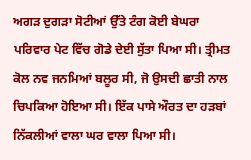ਅਗੜ ਦੁਗੜਾ ਸੋਟੀਆਂ ਉੱਤੇ ਟੰਗ ਕੋਈ ਬੇਘਰਾ ਪਰਿਵਾਰ ਪੇਟ ਵਿੱਚ ਗੋਡੇ ਦੇਈ ਸੁੱਤਾ ਪਿਆ ਸੀ। ਤ੍ਰੀਮਤ ਕੋਲ ਨਵ ਜਨਮਿਆਂ ਬਲੂਰ ਸੀ, ਜੋ ਉਸਦੀ ਛਾਤੀ ਨਾਲ ਚਿਪਕਿਆ ਹੋਇਆ ਸੀ। ਇੱਕ ਪਾਸੇ ਔਰਤ ਦਾ ਹੜਬਾਂ ਨਿੱਕਲੀਆਂ ਵਾਲਾ ਘਰ ਵਾਲਾ ਪਿਆ ਸੀ।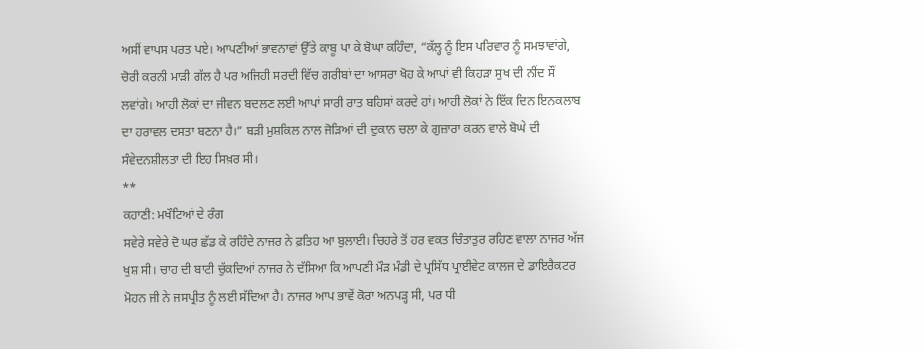ਅਸੀਂ ਵਾਪਸ ਪਰਤ ਪਏ। ਆਪਣੀਆਂ ਭਾਵਨਾਵਾਂ ਉੱਤੇ ਕਾਬੂ ਪਾ ਕੇ ਬੋਘਾ ਕਹਿੰਦਾ, “ਕੱਲ੍ਹ ਨੂੰ ਇਸ ਪਰਿਵਾਰ ਨੂੰ ਸਮਝਾਵਾਂਗੇ, ਚੋਰੀ ਕਰਨੀ ਮਾੜੀ ਗੱਲ ਹੈ ਪਰ ਅਜਿਹੀ ਸਰਦੀ ਵਿੱਚ ਗਰੀਬਾਂ ਦਾ ਆਸਰਾ ਖੋਹ ਕੇ ਆਪਾਂ ਵੀ ਕਿਹੜਾ ਸੁਖ ਦੀ ਨੀਂਦ ਸੌਂ ਲਵਾਂਗੇ। ਆਹੀ ਲੋਕਾਂ ਦਾ ਜੀਵਨ ਬਦਲਣ ਲਈ ਆਪਾਂ ਸਾਰੀ ਰਾਤ ਬਹਿਸਾਂ ਕਰਦੇ ਹਾਂ। ਆਹੀ ਲੋਕਾਂ ਨੇ ਇੱਕ ਦਿਨ ਇਨਕਲਾਬ ਦਾ ਹਰਾਵਲ ਦਸਤਾ ਬਣਨਾ ਹੈ।” ਬੜੀ ਮੁਸ਼ਕਿਲ ਨਾਲ ਜੋੜਿਆਂ ਦੀ ਦੁਕਾਨ ਚਲਾ ਕੇ ਗੁਜ਼ਾਰਾ ਕਰਨ ਵਾਲੇ ਬੋਘੇ ਦੀ ਸੰਵੇਦਨਸ਼ੀਲਤਾ ਦੀ ਇਹ ਸਿਖ਼ਰ ਸੀ।
**
ਕਹਾਣੀ: ਮਖੌਟਿਆਂ ਦੇ ਰੰਗ
ਸਵੇਰੇ ਸਵੇਰੇ ਦੋ ਘਰ ਛੱਡ ਕੇ ਰਹਿੰਦੇ ਨਾਜਰ ਨੇ ਫ਼ਤਿਹ ਆ ਬੁਲਾਈ। ਚਿਹਰੇ ਤੋਂ ਹਰ ਵਕਤ ਚਿੰਤਾਤੁਰ ਰਹਿਣ ਵਾਲਾ ਨਾਜਰ ਅੱਜ ਖੁਸ਼ ਸੀ। ਚਾਹ ਦੀ ਬਾਟੀ ਚੁੱਕਦਿਆਂ ਨਾਜਰ ਨੇ ਦੱਸਿਆ ਕਿ ਆਪਣੀ ਮੌੜ ਮੰਡੀ ਦੇ ਪ੍ਰਸਿੱਧ ਪ੍ਰਾਈਵੇਟ ਕਾਲਜ ਦੇ ਡਾਇਰੈਕਟਰ ਮੋਹਨ ਜੀ ਨੇ ਜਸਪ੍ਰੀਤ ਨੂੰ ਲਈ ਸੱਦਿਆ ਹੈ। ਨਾਜਰ ਆਪ ਭਾਵੇਂ ਕੋਰਾ ਅਨਪੜ੍ਹ ਸੀ, ਪਰ ਧੀ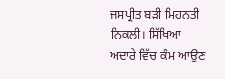ਜਸਪ੍ਰੀਤ ਬੜੀ ਮਿਹਨਤੀ ਨਿਕਲੀ। ਸਿੱਖਿਆ ਅਦਾਰੇ ਵਿੱਚ ਕੰਮ ਆਉਣ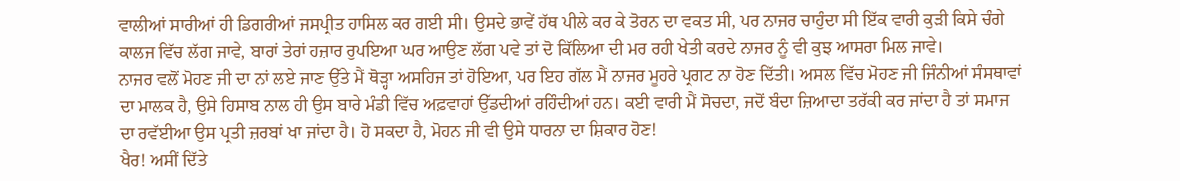ਵਾਲੀਆਂ ਸਾਰੀਆਂ ਹੀ ਡਿਗਰੀਆਂ ਜਸਪ੍ਰੀਤ ਹਾਸਿਲ ਕਰ ਗਈ ਸੀ। ਉਸਦੇ ਭਾਵੇਂ ਹੱਥ ਪੀਲੇ ਕਰ ਕੇ ਤੋਰਨ ਦਾ ਵਕਤ ਸੀ, ਪਰ ਨਾਜਰ ਚਾਹੁੰਦਾ ਸੀ ਇੱਕ ਵਾਰੀ ਕੁੜੀ ਕਿਸੇ ਚੰਗੇ ਕਾਲਜ ਵਿੱਚ ਲੱਗ ਜਾਵੇ, ਬਾਰਾਂ ਤੇਰਾਂ ਹਜ਼ਾਰ ਰੁਪਇਆ ਘਰ ਆਉਣ ਲੱਗ ਪਵੇ ਤਾਂ ਦੋ ਕਿੱਲਿਆ ਦੀ ਮਰ ਰਹੀ ਖੇਤੀ ਕਰਦੇ ਨਾਜਰ ਨੂੰ ਵੀ ਕੁਝ ਆਸਰਾ ਮਿਲ ਜਾਵੇ।
ਨਾਜਰ ਵਲੋਂ ਮੋਹਣ ਜੀ ਦਾ ਨਾਂ ਲਏ ਜਾਣ ਉੱਤੇ ਮੈਂ ਥੋੜ੍ਹਾ ਅਸਹਿਜ ਤਾਂ ਹੋਇਆ, ਪਰ ਇਹ ਗੱਲ ਮੈਂ ਨਾਜਰ ਮੂਹਰੇ ਪ੍ਰਗਟ ਨਾ ਹੋਣ ਦਿੱਤੀ। ਅਸਲ ਵਿੱਚ ਮੋਹਣ ਜੀ ਜਿੰਨੀਆਂ ਸੰਸਥਾਵਾਂ ਦਾ ਮਾਲਕ ਹੈ, ਉਸੇ ਹਿਸਾਬ ਨਾਲ ਹੀ ਉਸ ਬਾਰੇ ਮੰਡੀ ਵਿੱਚ ਅਫ਼ਵਾਹਾਂ ਉੱਡਦੀਆਂ ਰਹਿੰਦੀਆਂ ਹਨ। ਕਈ ਵਾਰੀ ਮੈਂ ਸੋਚਦਾ, ਜਦੋਂ ਬੰਦਾ ਜ਼ਿਆਦਾ ਤਰੱਕੀ ਕਰ ਜਾਂਦਾ ਹੈ ਤਾਂ ਸਮਾਜ ਦਾ ਰਵੱਈਆ ਉਸ ਪ੍ਰਤੀ ਜ਼ਰਬਾਂ ਖਾ ਜਾਂਦਾ ਹੈ। ਹੋ ਸਕਦਾ ਹੈ, ਮੋਹਨ ਜੀ ਵੀ ਉਸੇ ਧਾਰਨਾ ਦਾ ਸ਼ਿਕਾਰ ਹੋਣ!
ਖੈਰ! ਅਸੀਂ ਦਿੱਤੇ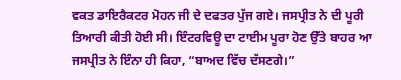ਵਕਤ ਡਾਇਰੈਕਟਰ ਮੋਹਨ ਜੀ ਦੇ ਦਫਤਰ ਪੁੱਜ ਗਏ। ਜਸਪ੍ਰੀਤ ਨੇ ਦੀ ਪੂਰੀ ਤਿਆਰੀ ਕੀਤੀ ਹੋਈ ਸੀ। ਇੰਟਰਵਿਊ ਦਾ ਟਾਈਮ ਪੂਰਾ ਹੋਣ ਉੱਤੇ ਬਾਹਰ ਆ ਜਸਪ੍ਰੀਤ ਨੇ ਇੰਨਾ ਹੀ ਕਿਹਾ, “ਬਾਅਦ ਵਿੱਚ ਦੱਸਣਗੇ।”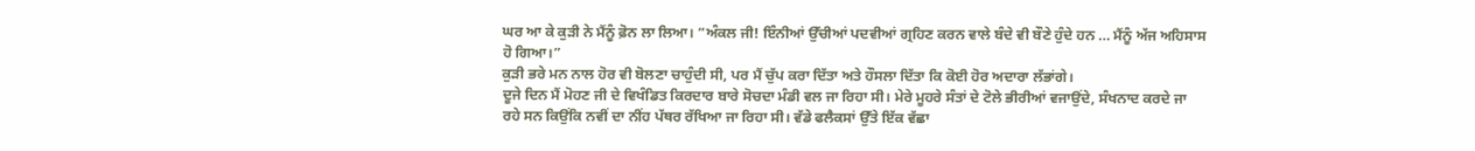ਘਰ ਆ ਕੇ ਕੁੜੀ ਨੇ ਮੈਂਨੂੰ ਫ਼ੋਨ ਲਾ ਲਿਆ। “ਅੰਕਲ ਜੀ! ਇੰਨੀਆਂ ਉੱਚੀਆਂ ਪਦਵੀਆਂ ਗ੍ਰਹਿਣ ਕਰਨ ਵਾਲੇ ਬੰਦੇ ਵੀ ਬੌਣੇ ਹੁੰਦੇ ਹਨ ... ਮੈਂਨੂੰ ਅੱਜ ਅਹਿਸਾਸ ਹੋ ਗਿਆ।”
ਕੁੜੀ ਭਰੇ ਮਨ ਨਾਲ ਹੋਰ ਵੀ ਬੋਲਣਾ ਚਾਹੁੰਦੀ ਸੀ, ਪਰ ਮੈਂ ਚੁੱਪ ਕਰਾ ਦਿੱਤਾ ਅਤੇ ਹੌਸਲਾ ਦਿੱਤਾ ਕਿ ਕੋਈ ਹੋਰ ਅਦਾਰਾ ਲੱਭਾਂਗੇ।
ਦੂਜੇ ਦਿਨ ਮੈਂ ਮੋਹਣ ਜੀ ਦੇ ਵਿਖੰਡਿਤ ਕਿਰਦਾਰ ਬਾਰੇ ਸੋਚਦਾ ਮੰਡੀ ਵਲ ਜਾ ਰਿਹਾ ਸੀ। ਮੇਰੇ ਮੂਹਰੇ ਸੰਤਾਂ ਦੇ ਟੋਲੇ ਭੀਰੀਆਂ ਵਜਾਉਂਦੇ, ਸੰਖਨਾਦ ਕਰਦੇ ਜਾ ਰਹੇ ਸਨ ਕਿਉਂਕਿ ਨਵੀਂ ਦਾ ਨੀਂਹ ਪੱਥਰ ਰੱਖਿਆ ਜਾ ਰਿਹਾ ਸੀ। ਵੱਡੇ ਫਲੈਕਸਾਂ ਉੱਤੇ ਇੱਕ ਵੱਛਾ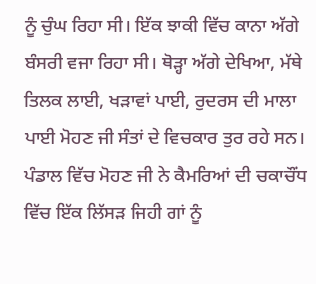ਨੂੰ ਚੁੰਘ ਰਿਹਾ ਸੀ। ਇੱਕ ਝਾਕੀ ਵਿੱਚ ਕਾਨਾ ਅੱਗੇ ਬੰਸਰੀ ਵਜਾ ਰਿਹਾ ਸੀ। ਥੋੜ੍ਹਾ ਅੱਗੇ ਦੇਖਿਆ, ਮੱਥੇ ਤਿਲਕ ਲਾਈ, ਖੜਾਵਾਂ ਪਾਈ, ਰੁਦਰਸ ਦੀ ਮਾਲਾ ਪਾਈ ਮੋਹਣ ਜੀ ਸੰਤਾਂ ਦੇ ਵਿਚਕਾਰ ਤੁਰ ਰਹੇ ਸਨ। ਪੰਡਾਲ ਵਿੱਚ ਮੋਹਣ ਜੀ ਨੇ ਕੈਮਰਿਆਂ ਦੀ ਚਕਾਚੌਂਧ ਵਿੱਚ ਇੱਕ ਲਿੱਸੜ ਜਿਹੀ ਗਾਂ ਨੂੰ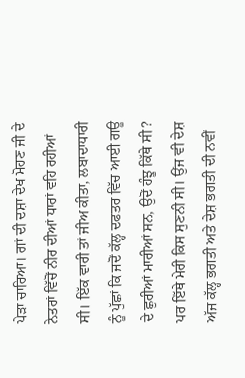ਪੇੜਾ ਚਾਰਿਆ। ਗਾਂ ਦੀ ਦਸ਼ਾ ਦੇਖ ਮੋਹਣ ਜੀ ਦੇ ਨੇਤਰਾਂ ਵਿੱਚੋਂ ਨੀਰ ਦੀਆਂ ਧਾਰਾਂ ਵਹਿ ਰਹੀਆਂ ਸੀ। ਇੱਕ ਵਾਰੀ ਤਾਂ ਜੀਅ ਕੀਤਾ, ਲਬਾਦਾਧਾਰੀ ਨੂੰ ਪੁੱਛਾਂ ਕਿ ਜਦੋਂ ਕੱਲ੍ਹ ਦਫਤਰ ਵਿੱਚ ਆਈ ਗਊ ਦੇ ਛੁਰੀਆਂ ਮਾਰੀਆਂ ਸਨ, ਉਦੋਂ ਹੰਝੂ ਕਿੱਥੇ ਸੀ? ਪਰ ਇੱਥੇ ਮੇਰੀ ਕਿਸ ਸੁਣਨੀ ਸੀ। ਉਂਜ ਵੀ ਦੇਸ਼ ਅੱਜ ਕੱਲ੍ਹ ਭਗਤੀ ਅਤੇ ਦੇਸ਼ ਭਗਤੀ ਦੀ ਨਵੀਂ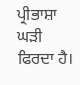ਪ੍ਰੀਭਾਸ਼ਾ ਘੜੀ ਫਿਰਦਾ ਹੈ।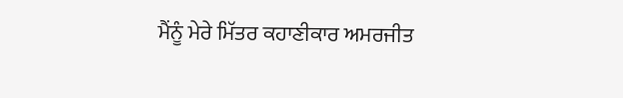ਮੈਂਨੂੰ ਮੇਰੇ ਮਿੱਤਰ ਕਹਾਣੀਕਾਰ ਅਮਰਜੀਤ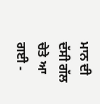ਮਾਨ ਦੀ ਦੱਸੀ ਗੱਲ ਚੇਤੇ ਆ ਗਈ -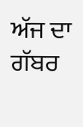ਅੱਜ ਦਾ ਗੱਬਰ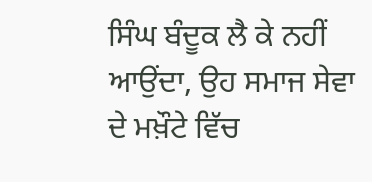ਸਿੰਘ ਬੰਦੂਕ ਲੈ ਕੇ ਨਹੀਂ ਆਉਂਦਾ, ਉਹ ਸਮਾਜ ਸੇਵਾ ਦੇ ਮਖ਼ੌਟੇ ਵਿੱਚ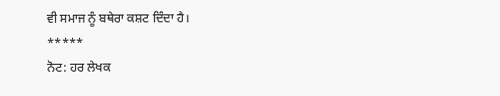ਵੀ ਸਮਾਜ ਨੂੰ ਬਥੇਰਾ ਕਸ਼ਟ ਦਿੰਦਾ ਹੈ।
*****
ਨੋਟ: ਹਰ ਲੇਖਕ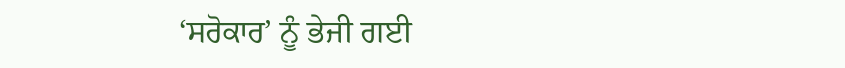‘ਸਰੋਕਾਰ’ ਨੂੰ ਭੇਜੀ ਗਈ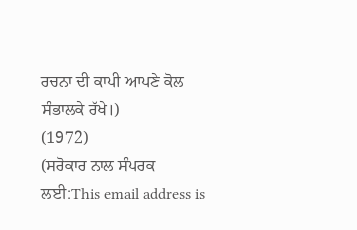ਰਚਨਾ ਦੀ ਕਾਪੀ ਆਪਣੇ ਕੋਲ ਸੰਭਾਲਕੇ ਰੱਖੇ।)
(1972)
(ਸਰੋਕਾਰ ਨਾਲ ਸੰਪਰਕ ਲਈ:This email address is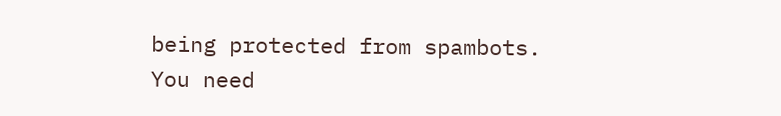being protected from spambots. You need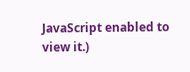JavaScript enabled to view it.)